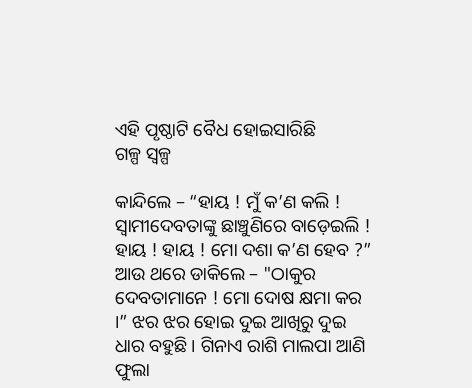ଏହି ପୃଷ୍ଠାଟି ବୈଧ ହୋଇସାରିଛି
ଗଳ୍ପ ସ୍ୱଳ୍ପ

କାନ୍ଦିଲେ – “ହାୟ ! ମୁଁ କ’ଣ କଲି ! ସ୍ୱାମୀଦେବତାଙ୍କୁ ଛାଞ୍ଚୁଣିରେ ବାଡ଼େଇଲି ! ହାୟ ! ହାୟ ! ମୋ ଦଶା କ’ଣ ହେବ ?” ଆଉ ଥରେ ଡାକିଲେ – "ଠାକୁର ଦେବତାମାନେ ! ମୋ ଦୋଷ କ୍ଷମା କର ।” ଝର ଝର ହୋଇ ଦୁଇ ଆଖିରୁ ଦୁଇ ଧାର ବହୁଛି । ଗିନାଏ ରାଶି ମାଲପା ଆଣି ଫୁଲା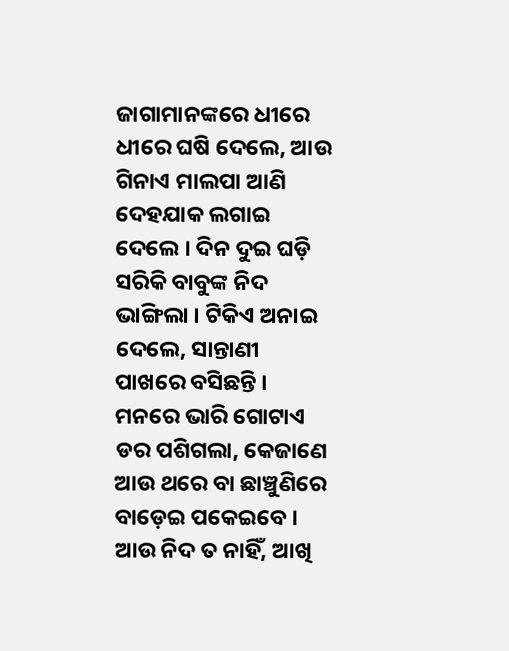ଜାଗାମାନଙ୍କରେ ଧୀରେ ଧୀରେ ଘଷି ଦେଲେ, ଆଉ ଗିନାଏ ମାଲପା ଆଣି ଦେହଯାକ ଲଗାଇ ଦେଲେ । ଦିନ ଦୁଇ ଘଡ଼ି ସରିକି ବାବୁଙ୍କ ନିଦ ଭାଙ୍ଗିଲା । ଟିକିଏ ଅନାଇ ଦେଲେ, ସାନ୍ତାଣୀ ପାଖରେ ବସିଛନ୍ତି । ମନରେ ଭାରି ଗୋଟାଏ ଡର ପଶିଗଲା, କେଜାଣେ ଆଉ ଥରେ ବା ଛାଞ୍ଚୁଣିରେ ବାଡ଼େଇ ପକେଇବେ । ଆଉ ନିଦ ତ ନାହିଁ, ଆଖି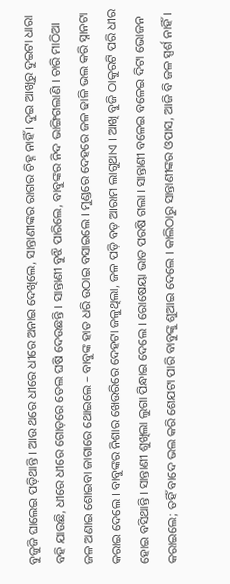ବୁଜୁଜି ଘାଲେଇ ପଡ଼ିଥାନ୍ତି । ଆଉ ଥରେ ଧୀରେ ଧୀରେ ଅନାଇ ଦେଖିଲେ, ସାନ୍ତାଣୀଙ୍କର ରାଗର ଚିହ୍ନ ନାହିଁ । ଦୁଇ ଆଖିରୁ ଦୁଇଟା ଧାରା ବହି ଯାଉଛି, ଧୀରେ ଧୀରେ ଗୋଡ଼ରେ ତେଲ ଘଷି ଦେଉଛନ୍ତି । ସାନ୍ତାଣୀ ବୁଝି ପାରିଲେ, ବାବୁଙ୍କର ନିଦ ଭାଙ୍ଗିଗଲାଣି । ଚାରି ମାଠିଆ ଜଳ ଅଣାଇ ଶୋଇବା ଜାଗାରେ ଥୋଇଲେ – ବାବୁଙ୍କ ହାତ ଧରି ଉଠାଇ ବସାଇଲେ । ମୁଣ୍ଡରେ ଦେହରେ ଜଳ ଢାଳି ଭଲ କରି ସ୍ନାନଟା କରାଇ ଦେଲେ । ବାବୁଙ୍କର ନିଶାର ଖେଉରିରେ ଦେହଟା ଜଳୁଥିଲା, ଜଳ ପଡ଼ି ବଡ଼ ଆରାମ ଲାଗୁଥାଏ । ଆଖି ବୁଜି ଠାକୁରଟି ପରି ଧୀର ହୋଇ ବସିଥାନ୍ତି । ସାନ୍ତାଣୀ ଶୁଖିଲା ଲୁଗା ପିନ୍ଧାଇ ଦେଲେ । ରୋଷେୟା ଭାତ ପରଷି ଗଲା । ସାନ୍ତାଣୀ ବଳେଇ ବଳେଇ ଦିଟା ଭୋଜନ କରାଇଲେ; ତହିଁ ବାଦେ ଭଲ କରି ଶେଯଟା ପାରି ବାବୁଙ୍କୁ ଶୁଆଇ ଦେଲେ । କାଲିଠାରୁ ସାନ୍ତାଣୀଙ୍କର ଓପାସ, ଆଜି ବି ଜଳ ସ୍ପର୍ଶ ନାହିଁ ।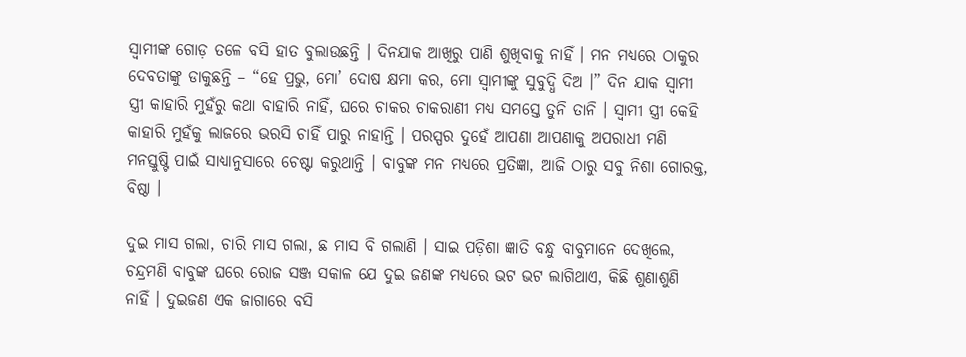ସ୍ୱାମୀଙ୍କ ଗୋଡ଼ ତଳେ ବସି ହାତ ବୁଲାଉଛନ୍ତି । ଦିନଯାକ ଆଖିରୁ ପାଣି ଶୁଖିବାକୁ ନାହିଁ । ମନ ମଧ୍ୟରେ ଠାକୁର ଦେବତାଙ୍କୁ ଡାକୁଛନ୍ତି – “ହେ ପ୍ରଭୁ, ମୋ’ ଦୋଷ କ୍ଷମା କର, ମୋ ସ୍ୱାମୀଙ୍କୁ ସୁବୁଦ୍ଧି ଦିଅ ।” ଦିନ ଯାକ ସ୍ୱାମୀ ସ୍ତ୍ରୀ କାହାରି ମୁହଁରୁ କଥା ବାହାରି ନାହିଁ, ଘରେ ଚାକର ଚାକରାଣୀ ମଧ୍ୟ ସମସ୍ତେ ତୁନି ତାନି । ସ୍ୱାମୀ ସ୍ତ୍ରୀ କେହି କାହାରି ମୁହଁକୁ ଲାଜରେ ଭରସି ଚାହିଁ ପାରୁ ନାହାନ୍ତି । ପରସ୍ପର ଦୁହେଁ ଆପଣା ଆପଣାକୁ ଅପରାଧୀ ମଣି ମନସ୍ତୁଷ୍ଟି ପାଇଁ ସାଧ୍ୟାନୁସାରେ ଚେଷ୍ଟା କରୁଥାନ୍ତି । ବାବୁଙ୍କ ମନ ମଧ୍ୟରେ ପ୍ରତିଜ୍ଞା, ଆଜି ଠାରୁ ସବୁ ନିଶା ଗୋରକ୍ତ, ବିଷ୍ଠା ।

ଦୁଇ ମାସ ଗଲା, ଚାରି ମାସ ଗଲା, ଛ ମାସ ବି ଗଲାଣି । ସାଇ ପଡ଼ିଶା ଜ୍ଞାତି ବନ୍ଧୁ ବାବୁମାନେ ଦେଖିଲେ, ଚନ୍ଦ୍ରମଣି ବାବୁଙ୍କ ଘରେ ରୋଜ ସଞ୍ଜ ସକାଳ ଯେ ଦୁଇ ଜଣଙ୍କ ମଧ୍ୟରେ ଭଟ ଭଟ ଲାଗିଥାଏ, କିଛି ଶୁଣାଶୁଣି ନାହିଁ । ଦୁଇଜଣ ଏକ ଜାଗାରେ ବସି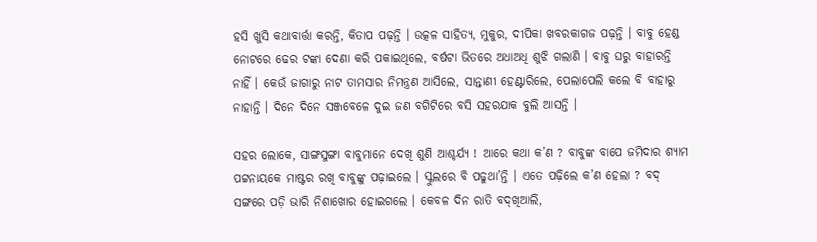ହସି ଖୁସି କଥାବାର୍ତ୍ତା କରନ୍ତି, କିତାପ ପଢ଼ନ୍ତି । ଉତ୍କଳ ସାହିତ୍ୟ, ମୁକୁର, ଦୀପିକା ଖବରକାଗଜ ପଢ଼ନ୍ତି । ବାବୁ ହେଣ୍ଡ ନୋଟରେ ଢେର ଟଙ୍କା ଦେଣା କରି ପକାଇଥିଲେ, ବର୍ଷଟା ଭିତରେ ଅଧାଅଧି ଶୁଝି ଗଲାଣି । ବାବୁ ଘରୁ ବାହାରନ୍ତି ନାହିଁ । କେଉଁ ଜାଗାରୁ ନାଟ ତାମସାର ନିମନ୍ତ୍ରଣ ଆସିଲେ, ସାନ୍ତାଣୀ ହେଣ୍ଟାରିଲେ, ପେଲାପେଲି କଲେ ବି ବାହାରୁ ନାହାନ୍ତି । ଦିନେ ଦିନେ ସଞ୍ଜବେଳେ ଦୁଇ ଜଣ ବଗିଟିରେ ବସି ସହରଯାକ ବୁଲି ଆସନ୍ତି ।

ସହର ଲୋକେ, ସାଙ୍ଗସୁଙ୍ଗା ବାବୁମାନେ ଦେଖି ଶୁଣି ଆଶ୍ଚର୍ଯ୍ୟ ! ଆରେ କଥା କ’ଣ ? ବାବୁଙ୍କ ବାପେ ଜମିଦାର ଶ୍ୟାମ ପଟ୍ଟନାୟକେ ମାଷ୍ଟର ରଖି ବାବୁଙ୍କୁ ପଢ଼ାଇଲେ । ସ୍କୁଲରେ ବି ପଢୁଥା’ନ୍ତି । ଏତେ ପଢ଼ିଲେ କ’ଣ ହେଲା ? ବଦ୍ ସଙ୍ଗରେ ପଡ଼ି ଭାରି ନିଶାଖୋର ହୋଇଗଲେ । କେବଳ ଦିନ ରାତି ବଦ୍‌ଖିଆଲି,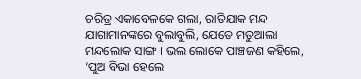ଚରିତ୍ର ଏକାବେଳକେ ଗଲା, ରାତିଯାକ ମନ୍ଦ ଯାଗାମାନଙ୍କରେ ବୁଲାବୁଲି, ଯେତେ ମତୁଆଲା ମନ୍ଦଲୋକ ସାଙ୍ଗ । ଭଲ ଲୋକେ ପାଞ୍ଚଜଣ କହିଲେ, ‘ପୁଅ ବିଭା ହେଲେ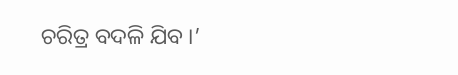ଚରିତ୍ର ବଦଳି ଯିବ ।’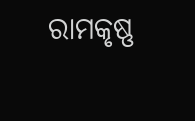ରାମକୃଷ୍ଣ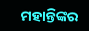ମହାନ୍ତିଙ୍କର